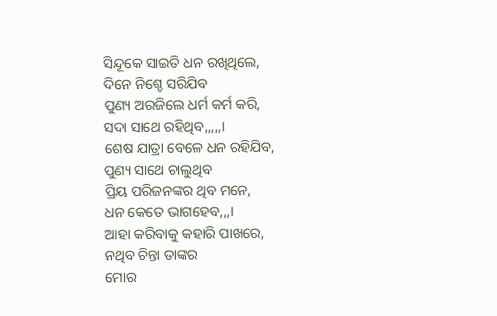ସିନ୍ଦୂକେ ସାଇତି ଧନ ରଖିଥିଲେ,
ଦିନେ ନିଶ୍ଚେ ସରିଯିବ
ପୁଣ୍ୟ ଅରଜିଲେ ଧର୍ମ କର୍ମ କରି,
ସଦା ସାଥେ ରହିଥିବ,,,,,।
ଶେଷ ଯାତ୍ରା ବେଳେ ଧନ ରହିଯିବ,
ପୁଣ୍ୟ ସାଥେ ଚାଲୁଥିବ
ପ୍ରିୟ ପରିଜନଙ୍କର ଥିବ ମନେ,
ଧନ କେତେ ଭାଗହେବ,,,।
ଆହା କରିବାକୁ କହାରି ପାଖରେ,
ନଥିବ ଚିନ୍ତା ତାଙ୍କର
ମୋର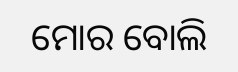ମୋର ବୋଲି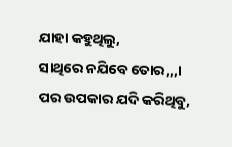ଯାହା କହୁଥିଲୁ,
ସାଥିରେ ନଯିବେ ତୋର,,,।
ପର ଉପକାର ଯଦି କରିଥିବୁ,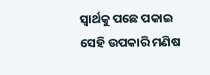ସ୍ୱାର୍ଥକୁ ପଛେ ପକାଇ
ସେହି ଉପକାରି ମଣିଷ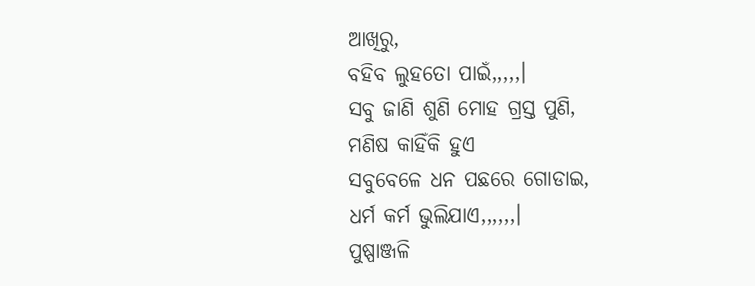ଆଖିରୁ,
ବହିବ ଲୁହତୋ ପାଇଁ,,,,,।
ସବୁ ଜାଣି ଶୁଣି ମୋହ ଗ୍ରସ୍ତ ପୁଣି,
ମଣିଷ କାହିଁକି ହୁଏ
ସବୁବେଳେ ଧନ ପଛରେ ଗୋଡାଇ,
ଧର୍ମ କର୍ମ ଭୁଲିଯାଏ,,,,,,।
ପୁଷ୍ପାଞ୍ଜଳି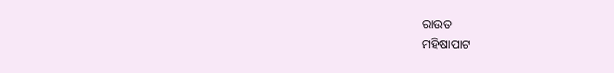ରାଉତ
ମହିଷାପାଟ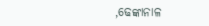,ଢେଙ୍କାନାଳ